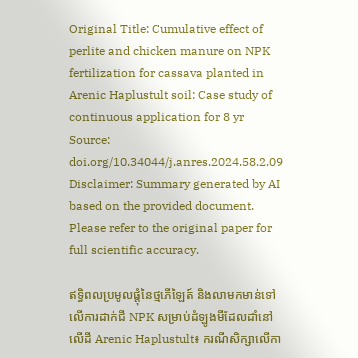Original Title: Cumulative effect of perlite and chicken manure on NPK fertilization for cassava planted in Arenic Haplustult soil: Case study of continuous application for 8 yr
Source: doi.org/10.34044/j.anres.2024.58.2.09
Disclaimer: Summary generated by AI based on the provided document. Please refer to the original paper for full scientific accuracy.

ឥទ្ធិពលប្រមូលផ្ដុំនៃថ្មភើឡៃត៍ និងលាមកមាន់ទៅលើការដាក់ជី NPK សម្រាប់ដំឡូងមីដែលដាំនៅលើដី Arenic Haplustult៖ ករណីសិក្សាលើកា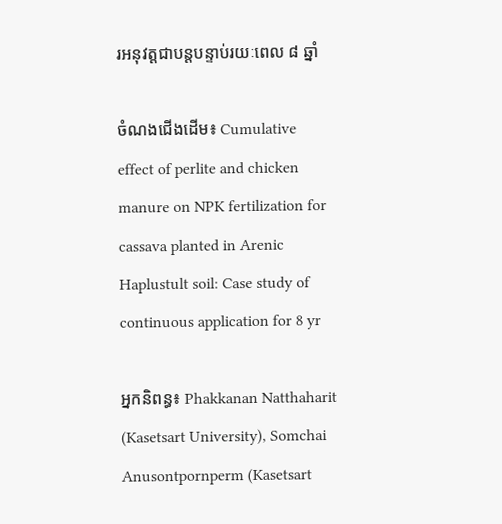រអនុវត្តជាបន្តបន្ទាប់រយៈពេល ៨ ឆ្នាំ

ចំណងជើងដើម៖ Cumulative effect of perlite and chicken manure on NPK fertilization for cassava planted in Arenic Haplustult soil: Case study of continuous application for 8 yr

អ្នកនិពន្ធ៖ Phakkanan Natthaharit (Kasetsart University), Somchai Anusontpornperm (Kasetsart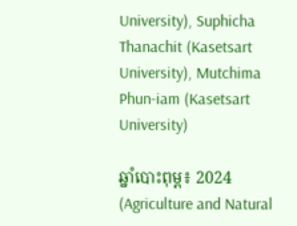University), Suphicha Thanachit (Kasetsart University), Mutchima Phun-iam (Kasetsart University)

ឆ្នាំបោះពុម្ព៖ 2024 (Agriculture and Natural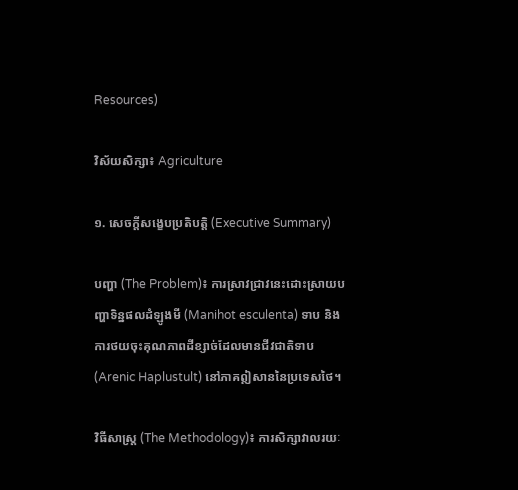Resources)

វិស័យសិក្សា៖ Agriculture

១. សេចក្តីសង្ខេបប្រតិបត្តិ (Executive Summary)

បញ្ហា (The Problem)៖ ការស្រាវជ្រាវនេះដោះស្រាយបញ្ហាទិន្នផលដំឡូងមី (Manihot esculenta) ទាប និងការថយចុះគុណភាពដីខ្សាច់ដែលមានជីវជាតិទាប (Arenic Haplustult) នៅភាគឦសាននៃប្រទេសថៃ។

វិធីសាស្ត្រ (The Methodology)៖ ការសិក្សាវាលរយៈ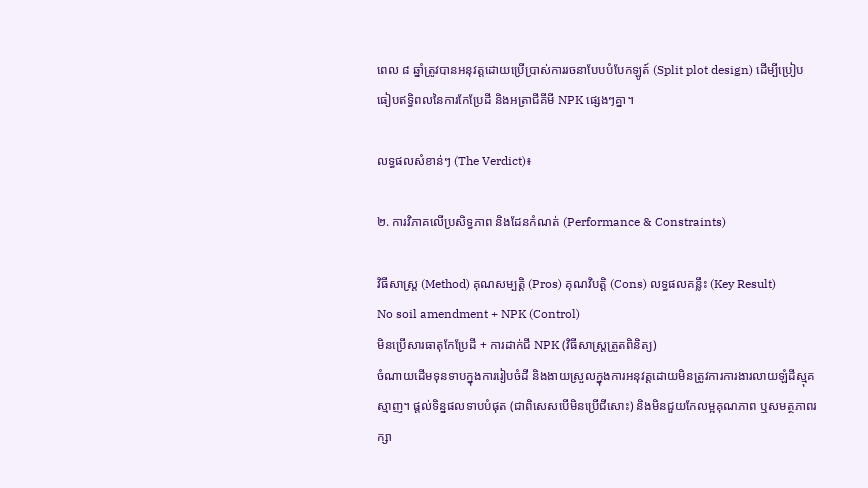ពេល ៨ ឆ្នាំត្រូវបានអនុវត្តដោយប្រើប្រាស់ការរចនាបែបបំបែកឡូត៍ (Split plot design) ដើម្បីប្រៀបធៀបឥទ្ធិពលនៃការកែប្រែដី និងអត្រាជីគីមី NPK ផ្សេងៗគ្នា។

លទ្ធផលសំខាន់ៗ (The Verdict)៖

២. ការវិភាគលើប្រសិទ្ធភាព និងដែនកំណត់ (Performance & Constraints)

វិធីសាស្ត្រ (Method) គុណសម្បត្តិ (Pros) គុណវិបត្តិ (Cons) លទ្ធផលគន្លឹះ (Key Result)
No soil amendment + NPK (Control)
មិនប្រើសារធាតុកែប្រែដី + ការដាក់ជី NPK (វិធីសាស្រ្តត្រួតពិនិត្យ)
ចំណាយដើមទុនទាបក្នុងការរៀបចំដី និងងាយស្រួលក្នុងការអនុវត្តដោយមិនត្រូវការការងារលាយឡំដីស្មុគស្មាញ។ ផ្តល់ទិន្នផលទាបបំផុត (ជាពិសេសបើមិនប្រើជីសោះ) និងមិនជួយកែលម្អគុណភាព ឬសមត្ថភាពរក្សា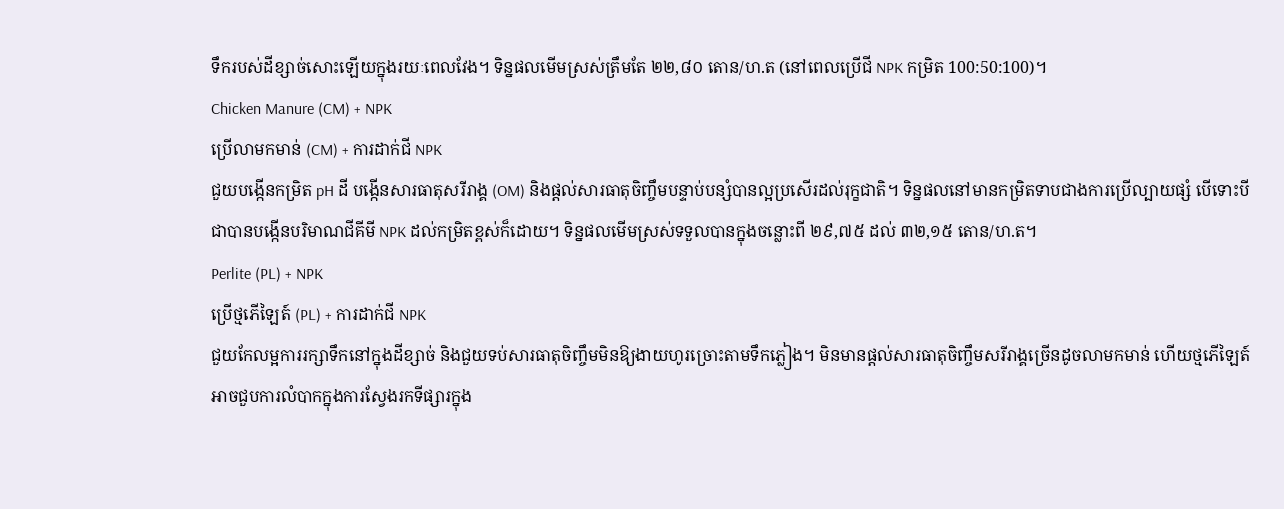ទឹករបស់ដីខ្សាច់សោះឡើយក្នុងរយៈពេលវែង។ ទិន្នផលមើមស្រស់ត្រឹមតែ ២២,៨០ តោន/ហ.ត (នៅពេលប្រើជី NPK កម្រិត 100:50:100)។
Chicken Manure (CM) + NPK
ប្រើលាមកមាន់ (CM) + ការដាក់ជី NPK
ជួយបង្កើនកម្រិត pH ដី បង្កើនសារធាតុសរីរាង្គ (OM) និងផ្តល់សារធាតុចិញ្ចឹមបន្ទាប់បន្សំបានល្អប្រសើរដល់រុក្ខជាតិ។ ទិន្នផលនៅមានកម្រិតទាបជាងការប្រើល្បាយផ្សំ បើទោះបីជាបានបង្កើនបរិមាណជីគីមី NPK ដល់កម្រិតខ្ពស់ក៏ដោយ។ ទិន្នផលមើមស្រស់ទទួលបានក្នុងចន្លោះពី ២៩,៧៥ ដល់ ៣២,១៥ តោន/ហ.ត។
Perlite (PL) + NPK
ប្រើថ្មភើឡៃត៍ (PL) + ការដាក់ជី NPK
ជួយកែលម្អការរក្សាទឹកនៅក្នុងដីខ្សាច់ និងជួយទប់សារធាតុចិញ្ចឹមមិនឱ្យងាយហូរច្រោះតាមទឹកភ្លៀង។ មិនមានផ្តល់សារធាតុចិញ្ចឹមសរីរាង្គច្រើនដូចលាមកមាន់ ហើយថ្មភើឡៃត៍អាចជួបការលំបាកក្នុងការស្វែងរកទីផ្សារក្នុង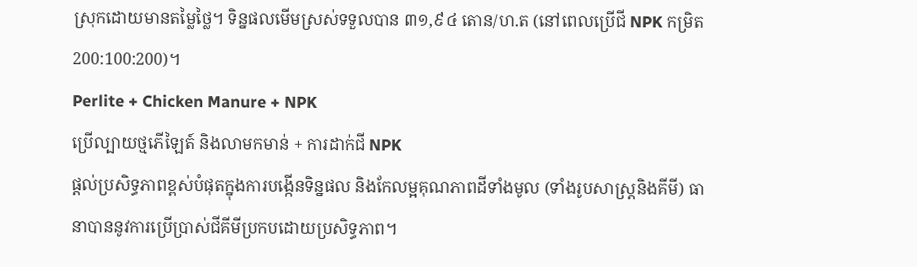ស្រុកដោយមានតម្លៃថ្លៃ។ ទិន្នផលមើមស្រស់ទទួលបាន ៣១,៩៤ តោន/ហ.ត (នៅពេលប្រើជី NPK កម្រិត 200:100:200)។
Perlite + Chicken Manure + NPK
ប្រើល្បាយថ្មភើឡៃត៍ និងលាមកមាន់ + ការដាក់ជី NPK
ផ្តល់ប្រសិទ្ធភាពខ្ពស់បំផុតក្នុងការបង្កើនទិន្នផល និងកែលម្អគុណភាពដីទាំងមូល (ទាំងរូបសាស្រ្តនិងគីមី) ធានាបាននូវការប្រើប្រាស់ជីគីមីប្រកបដោយប្រសិទ្ធភាព។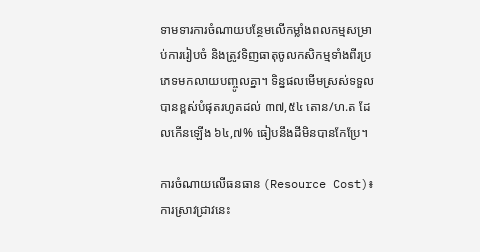ទាមទារការចំណាយបន្ថែមលើកម្លាំងពលកម្មសម្រាប់ការរៀបចំ និងត្រូវទិញធាតុចូលកសិកម្មទាំងពីរប្រភេទមកលាយបញ្ចូលគ្នា។ ទិន្នផលមើមស្រស់ទទួលបានខ្ពស់បំផុតរហូតដល់ ៣៧,៥៤ តោន/ហ.ត ដែលកើនឡើង ៦៤,៧% ធៀបនឹងដីមិនបានកែប្រែ។

ការចំណាយលើធនធាន (Resource Cost)៖ ការស្រាវជ្រាវនេះ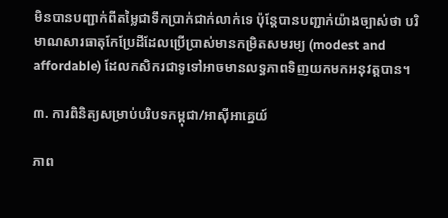មិនបានបញ្ជាក់ពីតម្លៃជាទឹកប្រាក់ជាក់លាក់ទេ ប៉ុន្តែបានបញ្ជាក់យ៉ាងច្បាស់ថា បរិមាណសារធាតុកែប្រែដីដែលប្រើប្រាស់មានកម្រិតសមរម្យ (modest and affordable) ដែលកសិករជាទូទៅអាចមានលទ្ធភាពទិញយកមកអនុវត្តបាន។

៣. ការពិនិត្យសម្រាប់បរិបទកម្ពុជា/អាស៊ីអាគ្នេយ៍

ភាព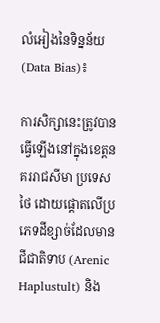លំអៀងនៃទិន្នន័យ (Data Bias)៖

ការសិក្សានេះត្រូវបានធ្វើឡើងនៅក្នុងខេត្តនគររាជសីមា ប្រទេសថៃ ដោយផ្តោតលើប្រភេទដីខ្សាច់ដែលមានជីជាតិទាប (Arenic Haplustult) និង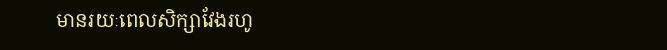មានរយៈពេលសិក្សាវែងរហូ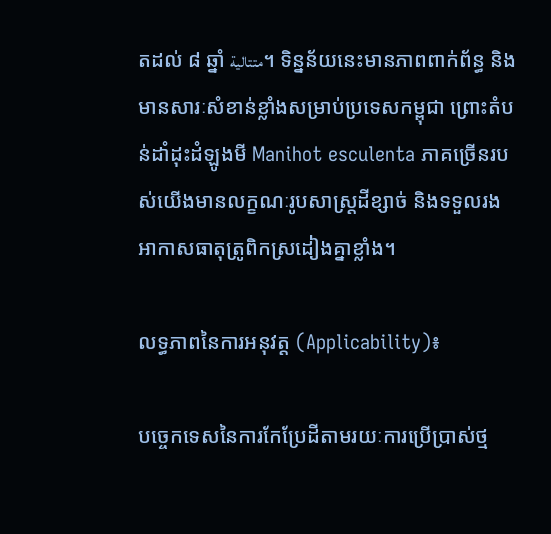តដល់ ៨ ឆ្នាំ متتالية។ ទិន្នន័យនេះមានភាពពាក់ព័ន្ធ និងមានសារៈសំខាន់ខ្លាំងសម្រាប់ប្រទេសកម្ពុជា ព្រោះតំបន់ដាំដុះដំឡូងមី Manihot esculenta ភាគច្រើនរបស់យើងមានលក្ខណៈរូបសាស្រ្តដីខ្សាច់ និងទទួលរងអាកាសធាតុត្រូពិកស្រដៀងគ្នាខ្លាំង។

លទ្ធភាពនៃការអនុវត្ត (Applicability)៖

បច្ចេកទេសនៃការកែប្រែដីតាមរយៈការប្រើប្រាស់ថ្ម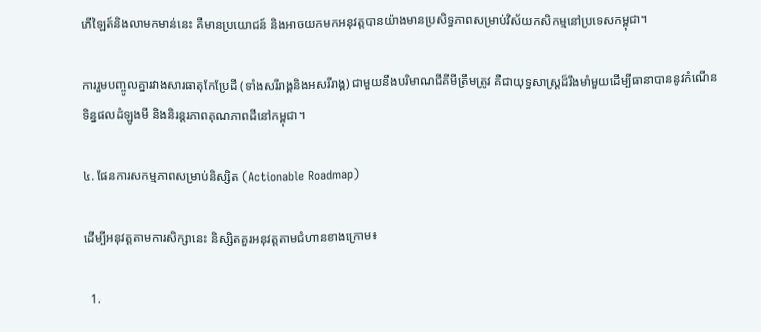ភើឡៃត៍និងលាមកមាន់នេះ គឺមានប្រយោជន៍ និងអាចយកមកអនុវត្តបានយ៉ាងមានប្រសិទ្ធភាពសម្រាប់វិស័យកសិកម្មនៅប្រទេសកម្ពុជា។

ការរួមបញ្ចូលគ្នារវាងសារធាតុកែប្រែដី (ទាំងសរីរាង្គនិងអសរីរាង្គ) ជាមួយនឹងបរិមាណជីគីមីត្រឹមត្រូវ គឺជាយុទ្ធសាស្រ្តដ៏រឹងមាំមួយដើម្បីធានាបាននូវកំណើនទិន្នផលដំឡូងមី និងនិរន្តរភាពគុណភាពដីនៅកម្ពុជា។

៤. ផែនការសកម្មភាពសម្រាប់និស្សិត (Actionable Roadmap)

ដើម្បីអនុវត្តតាមការសិក្សានេះ និស្សិតគួរអនុវត្តតាមជំហានខាងក្រោម៖

  1.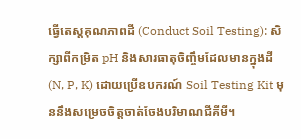ធ្វើតេស្តគុណភាពដី (Conduct Soil Testing): សិក្សាពីកម្រិត pH និងសារធាតុចិញ្ចឹមដែលមានក្នុងដី (N, P, K) ដោយប្រើឧបករណ៍ Soil Testing Kit មុននឹងសម្រេចចិត្តចាត់ចែងបរិមាណជីគីមី។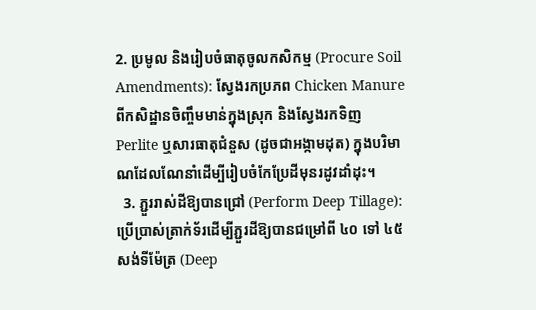2. ប្រមូល និងរៀបចំធាតុចូលកសិកម្ម (Procure Soil Amendments): ស្វែងរកប្រភព Chicken Manure ពីកសិដ្ឋានចិញ្ចឹមមាន់ក្នុងស្រុក និងស្វែងរកទិញ Perlite ឬសារធាតុជំនួស (ដូចជាអង្កាមដុត) ក្នុងបរិមាណដែលណែនាំដើម្បីរៀបចំកែប្រែដីមុនរដូវដាំដុះ។
  3. ភ្ជួររាស់ដីឱ្យបានជ្រៅ (Perform Deep Tillage): ប្រើប្រាស់ត្រាក់ទ័រដើម្បីភ្ជួរដីឱ្យបានជម្រៅពី ៤០ ទៅ ៤៥ សង់ទីម៉ែត្រ (Deep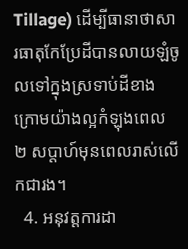Tillage) ដើម្បីធានាថាសារធាតុកែប្រែដីបានលាយឡំចូលទៅក្នុងស្រទាប់ដីខាងក្រោមយ៉ាងល្អកំឡុងពេល ២ សប្តាហ៍មុនពេលរាស់លើកជារង។
  4. អនុវត្តការដា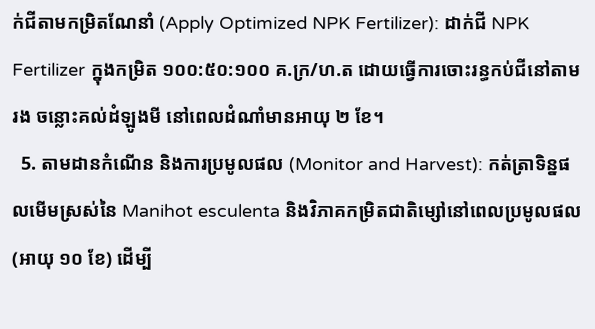ក់ជីតាមកម្រិតណែនាំ (Apply Optimized NPK Fertilizer): ដាក់ជី NPK Fertilizer ក្នុងកម្រិត ១០០:៥០:១០០ គ.ក្រ/ហ.ត ដោយធ្វើការចោះរន្ធកប់ជីនៅតាមរង ចន្លោះគល់ដំឡូងមី នៅពេលដំណាំមានអាយុ ២ ខែ។
  5. តាមដានកំណើន និងការប្រមូលផល (Monitor and Harvest): កត់ត្រាទិន្នផលមើមស្រស់នៃ Manihot esculenta និងវិភាគកម្រិតជាតិម្សៅនៅពេលប្រមូលផល (អាយុ ១០ ខែ) ដើម្បី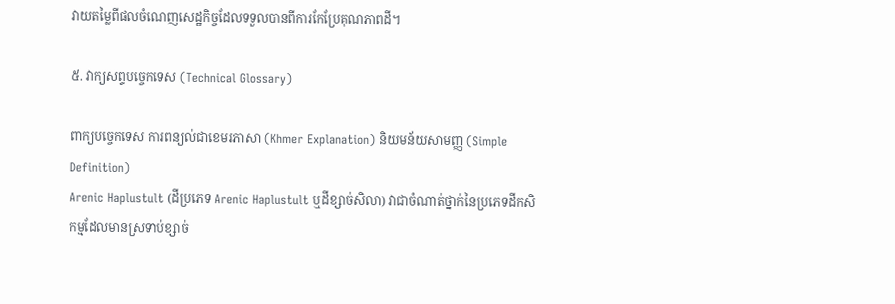វាយតម្លៃពីផលចំណេញសេដ្ឋកិច្ចដែលទទួលបានពីការកែប្រែគុណភាពដី។

៥. វាក្យសព្ទបច្ចេកទេស (Technical Glossary)

ពាក្យបច្ចេកទេស ការពន្យល់ជាខេមរភាសា (Khmer Explanation) និយមន័យសាមញ្ញ (Simple Definition)
Arenic Haplustult (ដីប្រភេទ Arenic Haplustult ឬដីខ្សាច់សិលា) វាជាចំណាត់ថ្នាក់នៃប្រភេទដីកសិកម្មដែលមានស្រទាប់ខ្សាច់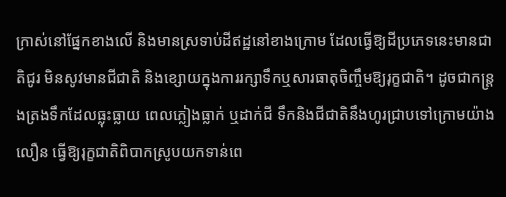ក្រាស់នៅផ្នែកខាងលើ និងមានស្រទាប់ដីឥដ្ឋនៅខាងក្រោម ដែលធ្វើឱ្យដីប្រភេទនេះមានជាតិជូរ មិនសូវមានជីជាតិ និងខ្សោយក្នុងការរក្សាទឹកឬសារធាតុចិញ្ចឹមឱ្យរុក្ខជាតិ។ ដូចជាកន្ត្រងត្រងទឹកដែលធ្លុះធ្លាយ ពេលភ្លៀងធ្លាក់ ឬដាក់ជី ទឹកនិងជីជាតិនឹងហូរជ្រាបទៅក្រោមយ៉ាងលឿន ធ្វើឱ្យរុក្ខជាតិពិបាកស្រូបយកទាន់ពេ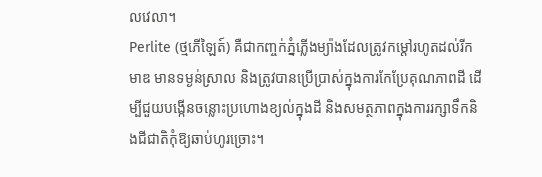លវេលា។
Perlite (ថ្មភើឡៃត៍) គឺជាកញ្ចក់ភ្នំភ្លើងម្យ៉ាងដែលត្រូវកម្ដៅរហូតដល់រីកមាឌ មានទម្ងន់ស្រាល និងត្រូវបានប្រើប្រាស់ក្នុងការកែប្រែគុណភាពដី ដើម្បីជួយបង្កើនចន្លោះប្រហោងខ្យល់ក្នុងដី និងសមត្ថភាពក្នុងការរក្សាទឹកនិងជីជាតិកុំឱ្យឆាប់ហូរច្រោះ។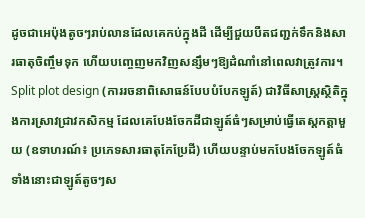ដូចជាអេប៉ុងតូចៗរាប់លានដែលគេកប់ក្នុងដី ដើម្បីជួយបឺតជញ្ជក់ទឹកនិងសារធាតុចិញ្ចឹមទុក ហើយបញ្ចេញមកវិញសន្សឹមៗឱ្យដំណាំនៅពេលវាត្រូវការ។
Split plot design (ការរចនាពិសោធន៍បែបបំបែកឡូត៍) ជាវិធីសាស្រ្តស្ថិតិក្នុងការស្រាវជ្រាវកសិកម្ម ដែលគេបែងចែកដីជាឡូត៍ធំៗសម្រាប់ធ្វើតេស្តកត្តាមួយ (ឧទាហរណ៍៖ ប្រភេទសារធាតុកែប្រែដី) ហើយបន្ទាប់មកបែងចែកឡូត៍ធំទាំងនោះជាឡូត៍តូចៗស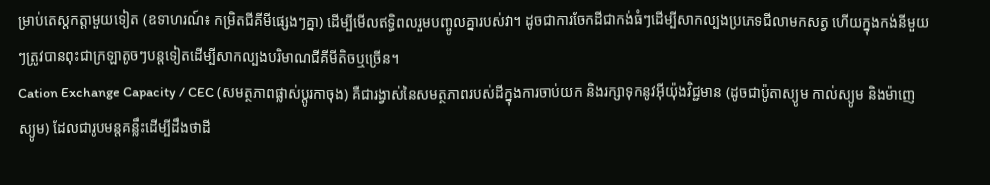ម្រាប់តេស្តកត្តាមួយទៀត (ឧទាហរណ៍៖ កម្រិតជីគីមីផ្សេងៗគ្នា) ដើម្បីមើលឥទ្ធិពលរួមបញ្ចូលគ្នារបស់វា។ ដូចជាការចែកដីជាកង់ធំៗដើម្បីសាកល្បងប្រភេទជីលាមកសត្វ ហើយក្នុងកង់នីមួយៗត្រូវបានពុះជាក្រឡាតូចៗបន្តទៀតដើម្បីសាកល្បងបរិមាណជីគីមីតិចឬច្រើន។
Cation Exchange Capacity / CEC (សមត្ថភាពផ្លាស់ប្តូរកាចុង) គឺជារង្វាស់នៃសមត្ថភាពរបស់ដីក្នុងការចាប់យក និងរក្សាទុកនូវអ៊ីយ៉ុងវិជ្ជមាន (ដូចជាប៉ូតាស្យូម កាល់ស្យូម និងម៉ាញេស្យូម) ដែលជារូបមន្តគន្លឹះដើម្បីដឹងថាដី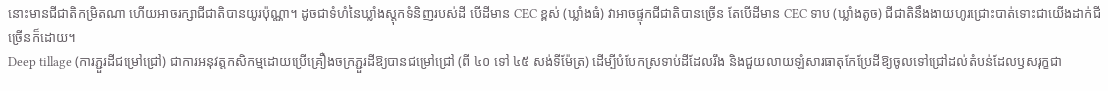នោះមានជីជាតិកម្រិតណា ហើយអាចរក្សាជីជាតិបានយូរប៉ុណ្ណា។ ដូចជាទំហំនៃឃ្លាំងស្តុកទំនិញរបស់ដី បើដីមាន CEC ខ្ពស់ (ឃ្លាំងធំ) វាអាចផ្ទុកជីជាតិបានច្រើន តែបើដីមាន CEC ទាប (ឃ្លាំងតូច) ជីជាតិនឹងងាយហូរជ្រោះបាត់ទោះជាយើងដាក់ជីច្រើនក៏ដោយ។
Deep tillage (ការភ្ជួរដីជម្រៅជ្រៅ) ជាការអនុវត្តកសិកម្មដោយប្រើគ្រឿងចក្រភ្ជួរដីឱ្យបានជម្រៅជ្រៅ (ពី ៤០ ទៅ ៤៥ សង់ទីម៉ែត្រ) ដើម្បីបំបែកស្រទាប់ដីដែលរឹង និងជួយលាយឡំសារធាតុកែប្រែដីឱ្យចូលទៅជ្រៅដល់តំបន់ដែលឫសរុក្ខជា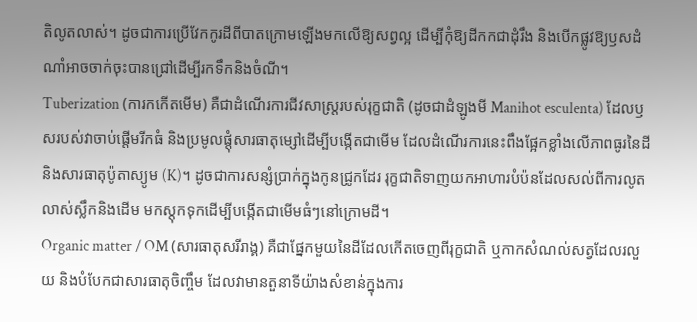តិលូតលាស់។ ដូចជាការប្រើវែកកូរដីពីបាតក្រោមឡើងមកលើឱ្យសព្វល្អ ដើម្បីកុំឱ្យដីកកជាដុំរឹង និងបើកផ្លូវឱ្យឫសដំណាំអាចចាក់ចុះបានជ្រៅដើម្បីរកទឹកនិងចំណី។
Tuberization (ការកកើតមើម) គឺជាដំណើរការជីវសាស្ត្ររបស់រុក្ខជាតិ (ដូចជាដំឡូងមី Manihot esculenta) ដែលឫសរបស់វាចាប់ផ្តើមរីកធំ និងប្រមូលផ្តុំសារធាតុម្សៅដើម្បីបង្កើតជាមើម ដែលដំណើរការនេះពឹងផ្អែកខ្លាំងលើភាពធូរនៃដី និងសារធាតុប៉ូតាស្យូម (K)។ ដូចជាការសន្សំប្រាក់ក្នុងកូនជ្រូកដែរ រុក្ខជាតិទាញយកអាហារបំប៉នដែលសល់ពីការលូតលាស់ស្លឹកនិងដើម មកស្តុកទុកដើម្បីបង្កើតជាមើមធំៗនៅក្រោមដី។
Organic matter / OM (សារធាតុសរីរាង្គ) គឺជាផ្នែកមួយនៃដីដែលកើតចេញពីរុក្ខជាតិ ឬកាកសំណល់សត្វដែលរលួយ និងបំបែកជាសារធាតុចិញ្ចឹម ដែលវាមានតួនាទីយ៉ាងសំខាន់ក្នុងការ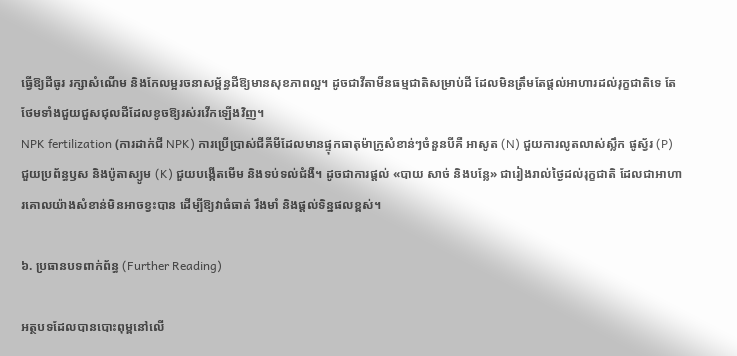ធ្វើឱ្យដីធូរ រក្សាសំណើម និងកែលម្អរចនាសម្ព័ន្ធដីឱ្យមានសុខភាពល្អ។ ដូចជាវីតាមីនធម្មជាតិសម្រាប់ដី ដែលមិនត្រឹមតែផ្តល់អាហារដល់រុក្ខជាតិទេ តែថែមទាំងជួយជួសជុលដីដែលខូចឱ្យរស់រវើកឡើងវិញ។
NPK fertilization (ការដាក់ជី NPK) ការប្រើប្រាស់ជីគីមីដែលមានផ្ទុកធាតុម៉ាក្រូសំខាន់ៗចំនួនបីគឺ អាសូត (N) ជួយការលូតលាស់ស្លឹក ផូស្វ័រ (P) ជួយប្រព័ន្ធឫស និងប៉ូតាស្យូម (K) ជួយបង្កើតមើម និងទប់ទល់ជំងឺ។ ដូចជាការផ្តល់ «បាយ សាច់ និងបន្លែ» ជារៀងរាល់ថ្ងៃដល់រុក្ខជាតិ ដែលជាអាហារគោលយ៉ាងសំខាន់មិនអាចខ្វះបាន ដើម្បីឱ្យវាធំធាត់ រឹងមាំ និងផ្តល់ទិន្នផលខ្ពស់។

៦. ប្រធានបទពាក់ព័ន្ធ (Further Reading)

អត្ថបទដែលបានបោះពុម្ពនៅលើ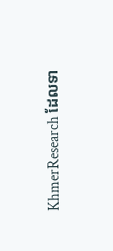KhmerResearch ដែលទា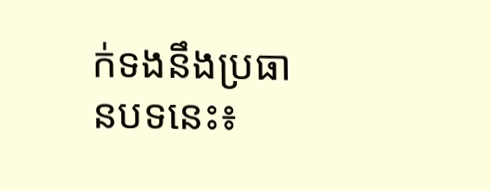ក់ទងនឹងប្រធានបទនេះ៖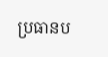ប្រធានប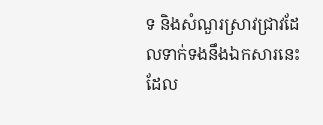ទ និងសំណួរស្រាវជ្រាវដែលទាក់ទងនឹងឯកសារនេះ ដែល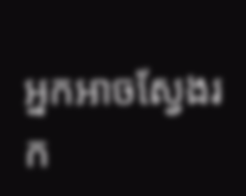អ្នកអាចស្វែងរក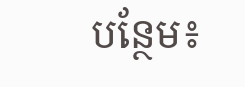បន្ថែម៖